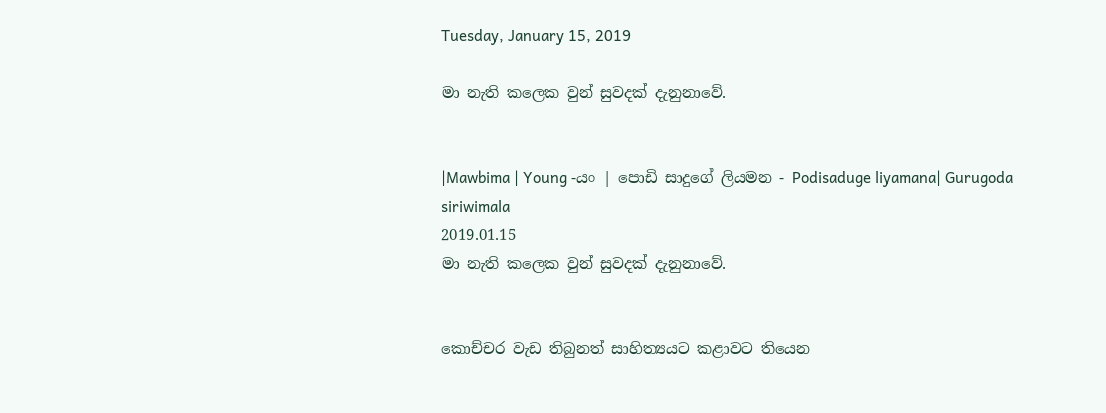Tuesday, January 15, 2019

මා නැති කලෙක වුන් සුවදක් දැනුනාවේ.


|Mawbima | Young -යං | පොඩි සාදුගේ ලියමන - Podisaduge liyamana| Gurugoda siriwimala
2019.01.15
මා නැති කලෙක වුන් සුවදක් දැනුනාවේ.


කොච්චර වැඩ තිබුනත් සාහිත්‍යයට කළාවට තියෙන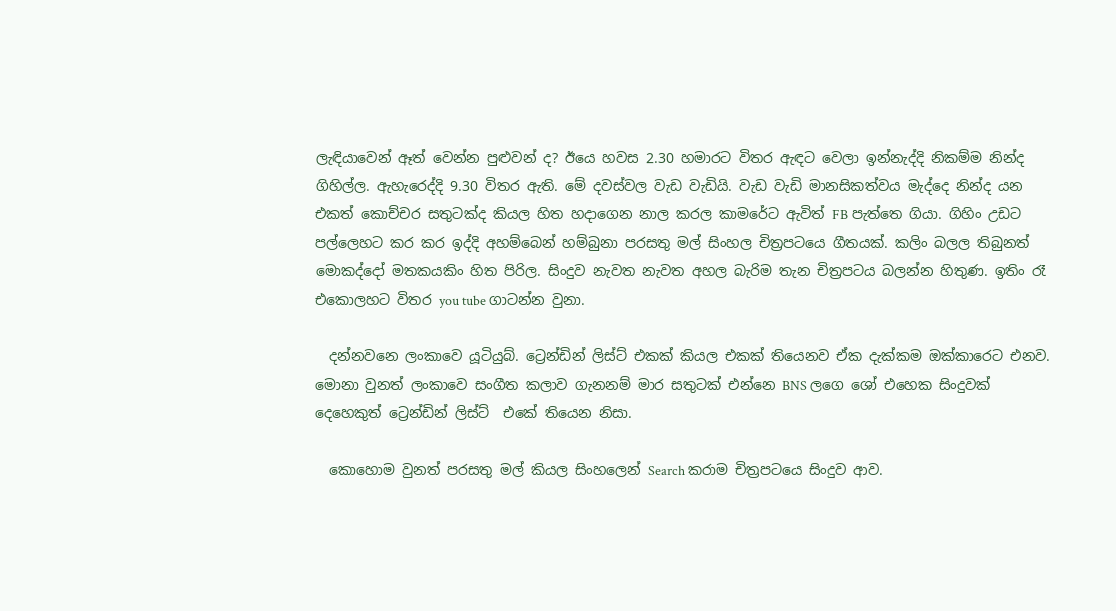ලැඳියාවෙන් ඈත් වෙන්න පුළුවන් ද? ඊයෙ හවස 2.30 හමාරට විතර ඇඳට වෙලා ඉන්නැද්දි නිකම්ම නින්ද ගිහිල්ල. ඇහැරෙද්දි 9.30 විතර ඇති. මේ දවස්වල වැඩ වැඩියි. වැඩ වැඩි මානසිකත්වය මැද්දෙ නින්ද යන එකත් කොච්චර සතුටක්ද කියල හිත හදාගෙන නාල කරල කාමරේට ඇවිත් FB පැත්තෙ ගියා. ගිහිං උඩට පල්ලෙහට කර කර ඉද්දි අහම්බෙන් හම්බුනා පරසතු මල් සිංහල චිත්‍රපටයෙ ගීතයක්. කලිං බලල තිබුනත් මොකද්දෝ මතකයකිං හිත පිරිල. සිංදුව නැවත නැවත අහල බැරිම තැන චිත්‍රපටය බලන්න හිතුණ. ඉතිං රෑ එකොලහට විතර you tube ගාටන්න වුනා.

  දන්නවනෙ ලංකාවෙ යූටියුබ්. ට්‍රෙන්ඩින් ලිස්ට් එකක් කියල එකක් තියෙනව ඒක දැක්කම ඔක්කාරෙට එනව. මොනා වුනත් ලංකාවෙ සංගීත කලාව ගැනනම් මාර සතුටක් එන්නෙ BNS ලගෙ ශෝ එහෙක සිංදුවක් දෙහෙකුත් ට්‍රෙන්ඩින් ලිස්ට්  එකේ තියෙන නිසා.

  කොහොම වුනත් පරසතු මල් කියල සිංහලෙන් Search කරාම චිත්‍රපටයෙ සිංදුව ආව.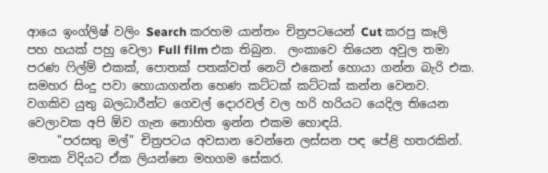ආයෙ ඉංග්ලිෂ් වලිං Search කරහම යාන්තං චිත්‍රපටයෙන් Cut කරපු කෑලි පහ හයක් පහු වෙලා Full film එක තිබුන.  ලංකාවෙ තියෙන අවුල තමා පරණ ෆිල්ම් එකක්, පොතක් පතක්වත් නෙට් එකෙන් හොයා ගන්න බැරි එක. සමහර සිංදු පවා හොයාගන්න හෙණ කට්ටක් කට්ටක් කන්න වෙනව. වගකිව යුතු බලධාරීන්ට ගෙවල් දොරවල් වල හරි හරියට යෙදිල තියෙන වෙලාවක අපි ඕව ගැන නොහිත ඉන්න එකම හොඳයි.
     "පරසතු මල්" චිත්‍රපටය අවසාන වෙන්නෙ ලස්සන පඳ පේළි හතරකින්. මතක විදියට ඒක ලියන්නෙ මහගම සේකර.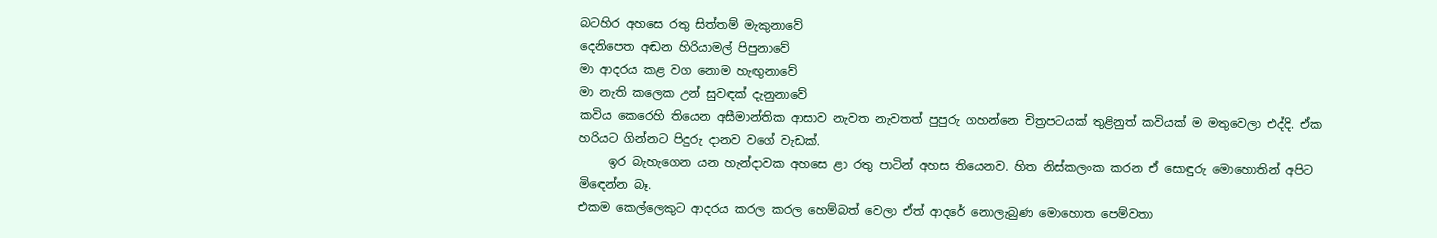බටහිර අහසෙ රතු සිත්තම් මැකුනාවේ
දෙනිපෙත අඬන හිරියාමල් පිපුනාවේ
මා ආදරය කළ වග නොම හැඟුනාවේ
මා නැති කලෙක උන් සුවඳක් දැනුනාවේ
කවිය කෙරෙහි තියෙන අසීමාන්තික ආසාව නැවත නැවතත් පුපුරු ගහන්නෙ චිත්‍රපටයක් තුළිනුත් කවියක් ම මතුවෙලා එද්දි. ඒක හරියට ගින්නට පිදුරු දානව වගේ වැඩක්.
     ඉර බැහැගෙන යන හැන්දාවක අහසෙ ළා රතු පාටින් අහස තියෙනව. හිත නිස්කලංක කරන ඒ සොඳුරු මොහොතින් අපිට මිඳෙන්න බෑ.
එකම කෙල්ලෙකුට ආදරය කරල කරල හෙම්බත් වෙලා ඒත් ආදරේ නොලැබුණ මොහොත පෙම්වතා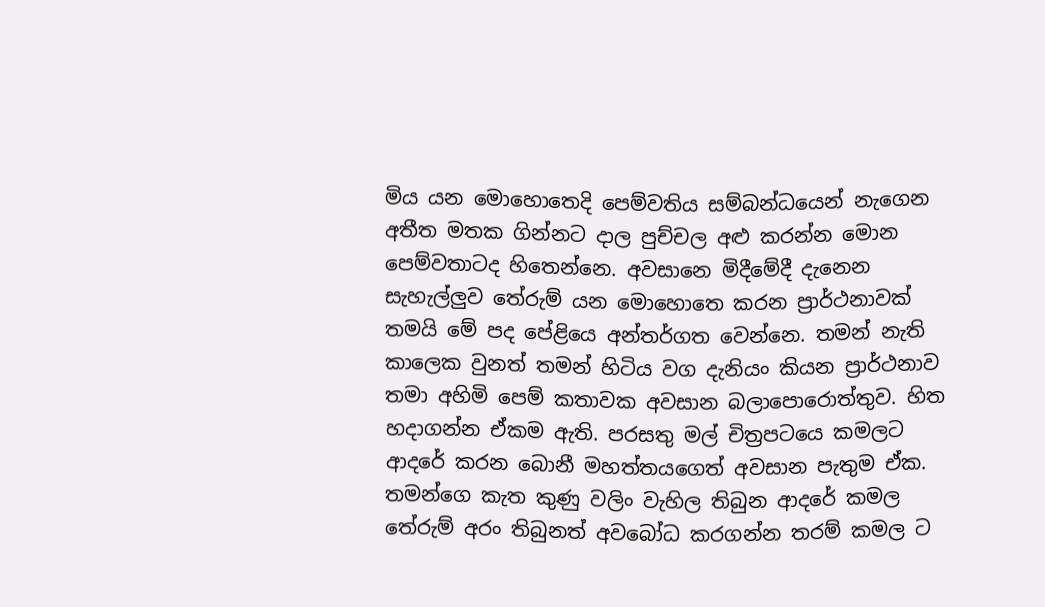මිය යන මොහොතෙදි පෙම්වතිය සම්බන්ධයෙන් නැගෙන අතීත මතක ගින්නට දාල පුච්චල අළු කරන්න මොන පෙම්වතාටද හිතෙන්නෙ. අවසානෙ මිදීමේදී දැනෙන සැහැල්ලුව තේරුම් යන මොහොතෙ කරන ප්‍රාර්ථනාවක් තමයි මේ පද පේළියෙ අන්තර්ගත වෙන්නෙ. තමන් නැති කාලෙක වුනත් තමන් හිටිය වග දැනියං කියන ප්‍රාර්ථනාව තමා අහිමි පෙම් කතාවක අවසාන බලාපොරොත්තුව. හිත හදාගන්න ඒකම ඇති. පරසතු මල් චිත්‍රපටයෙ කමලට ආදරේ කරන බොනී මහත්තයගෙත් අවසාන පැතුම ඒක. තමන්ගෙ කැත කුණු වලිං වැහිල තිබුන ආදරේ කමල තේරුම් අරං තිබුනත් අවබෝධ කරගන්න තරම් කමල ට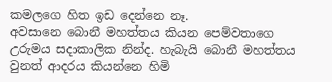කමලගෙ හිත ඉඩ දෙන්නෙ නෑ.
අවසානෙ බොනී මහත්තය කියන පෙම්වතාගෙ උරුමය සදාකාලික නින්ද. හැබැයි බොනී මහත්තය වුනත් ආදරය කියන්නෙ හිමි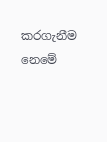කරගැනීම නෙමේ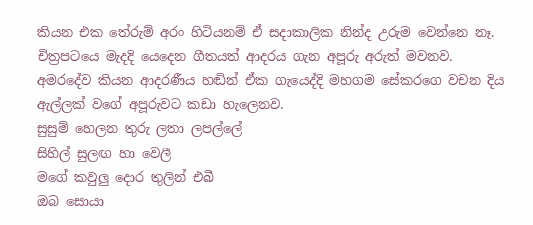කියන එක තේරුම් අරං හිටියනම් ඒ සදාකාලික නින්ද උරුම වෙන්නෙ නෑ.
චිත්‍රපටයෙ මැදදි යෙදෙන ගීතයත් ආදරය ගැන අපූරු අරුත් මවනව. අමරදේව කියන ආදරණීය හඬින් ඒක ගැයෙද්දි මහගම සේකරගෙ වචන දිය ඇල්ලක් වගේ අපූරුවට කඩා හැලෙනව.
සුසුම් හෙලන තුරු ලතා ලපල්ලේ
සිහිල් සුලඟ හා වෙලී
මගේ කවුලු දොර තුලින් එබී
ඔබ සොයා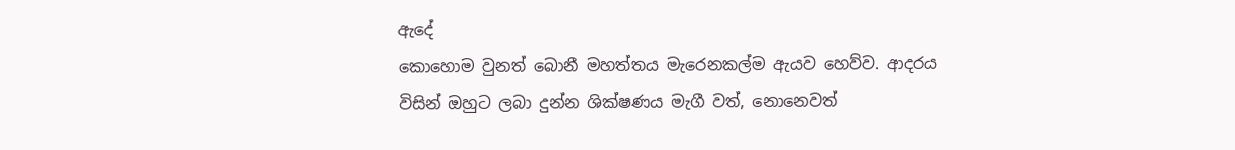ඇදේ
කොහොම වුනත් බොනී මහත්තය මැරෙනකල්ම ඇයව හෙව්ව. ආදරය විසින් ඔහුට ලබා දුන්න ශික්ෂණය මැගී වත්, නොනෙවත්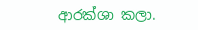ආරක්ශා කලා.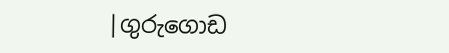|ගුරුගොඩ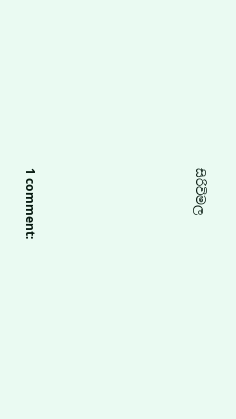සිරිවිමල






1 comment: